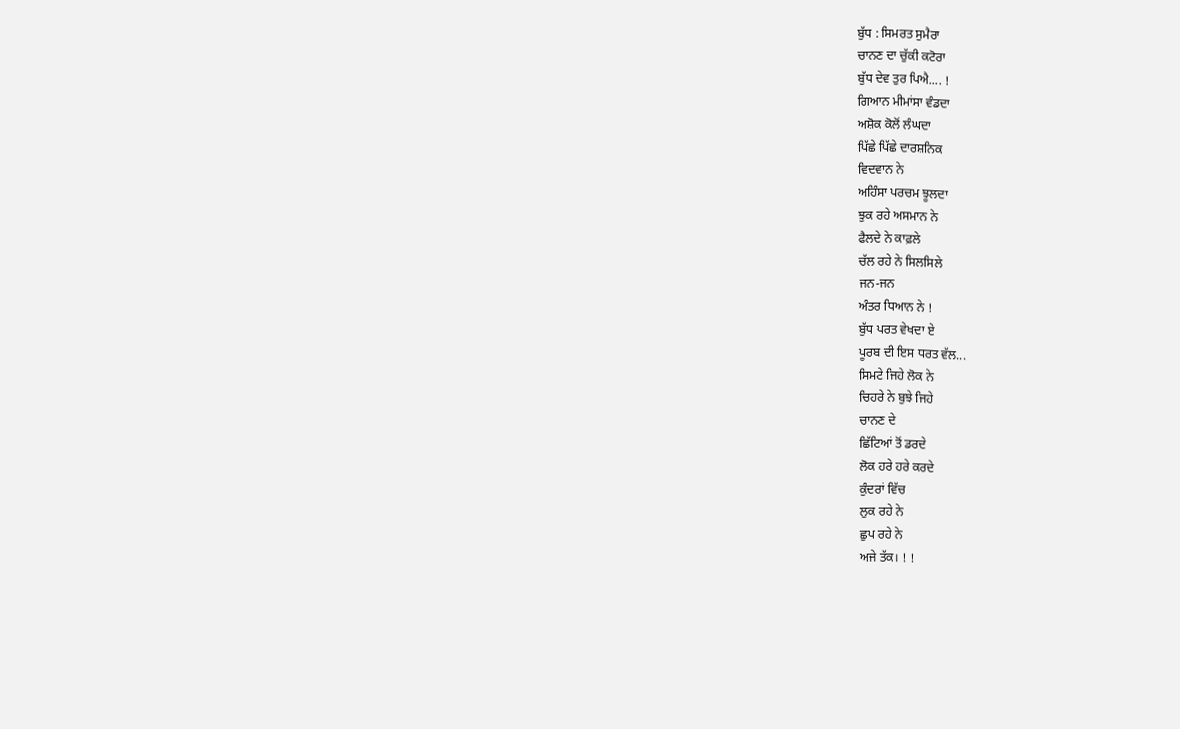ਬੁੱਧ : ਸਿਮਰਤ ਸੁਮੈਰਾ
ਚਾਨਣ ਦਾ ਚੁੱਕੀ ਕਟੋਰਾ
ਬੁੱਧ ਦੇਵ ਤੁਰ ਪਿਐ.... !
ਗਿਆਨ ਮੀਮਾਂਸਾ ਵੰਡਦਾ
ਅਸ਼ੋਕ ਕੋਲੋਂ ਲੰਘਦਾ
ਪਿੱਛੇ ਪਿੱਛੇ ਦਾਰਸ਼ਨਿਕ
ਵਿਦਵਾਨ ਨੇ
ਅਹਿੰਸਾ ਪਰਚਮ ਝੂਲਦਾ
ਝੁਕ ਰਹੇ ਅਸਮਾਨ ਨੇ
ਫੈਲਦੇ ਨੇ ਕਾਫ਼ਲੇ
ਚੱਲ ਰਹੇ ਨੇ ਸਿਲਸਿਲੇ
ਜਨ-ਜਨ
ਅੰਤਰ ਧਿਆਨ ਨੇ !
ਬੁੱਧ ਪਰਤ ਵੇਖਦਾ ਏ
ਪੂਰਬ ਦੀ ਇਸ ਧਰਤ ਵੱਲ...
ਸਿਮਟੇ ਜਿਹੇ ਲੋਕ ਨੇ
ਚਿਹਰੇ ਨੇ ਬੁਝੇ ਜਿਹੇ
ਚਾਨਣ ਦੇ
ਛਿੱਟਿਆਂ ਤੋਂ ਡਰਦੇ
ਲੋਕ ਹਰੇ ਹਰੇ ਕਰਦੇ
ਕੁੰਦਰਾਂ ਵਿੱਚ
ਲੁਕ ਰਹੇ ਨੇ
ਛੁਪ ਰਹੇ ਨੇ
ਅਜੇ ਤੱਕ। ! !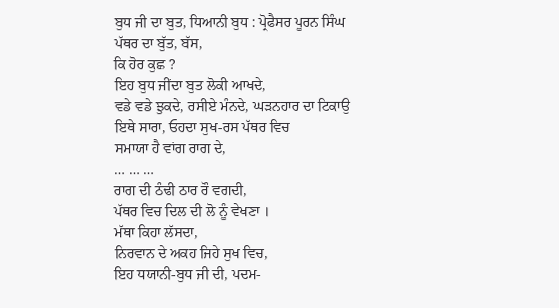ਬੁਧ ਜੀ ਦਾ ਬੁਤ, ਧਿਆਨੀ ਬੁਧ : ਪ੍ਰੋਫੈਸਰ ਪੂਰਨ ਸਿੰਘ
ਪੱਥਰ ਦਾ ਬੁੱਤ, ਬੱਸ,
ਕਿ ਹੋਰ ਕੁਛ ?
ਇਹ ਬੁਧ ਜੀਂਦਾ ਬੁਤ ਲੋਕੀ ਆਖਦੇ,
ਵਡੇ ਵਡੇ ਝੁਕਦੇ, ਰਸੀਏ ਮੰਨਦੇ, ਘੜਨਹਾਰ ਦਾ ਟਿਕਾਉ
ਇਥੇ ਸਾਰਾ, ਓਹਦਾ ਸੁਖ-ਰਸ ਪੱਥਰ ਵਿਚ
ਸਮਾਯਾ ਹੈ ਵਾਂਗ ਰਾਗ ਦੇ,
… … …
ਰਾਗ ਦੀ ਠੰਢੀ ਠਾਰ ਰੌ ਵਗਦੀ,
ਪੱਥਰ ਵਿਚ ਦਿਲ ਦੀ ਲੋ ਨੂੰ ਵੇਖਣਾ ।
ਮੱਥਾ ਕਿਹਾ ਲੱਸਦਾ,
ਨਿਰਵਾਨ ਦੇ ਅਕਹ ਜਿਹੇ ਸੁਖ ਵਿਚ,
ਇਹ ਧਯਾਨੀ-ਬੁਧ ਜੀ ਦੀ, ਪਦਮ-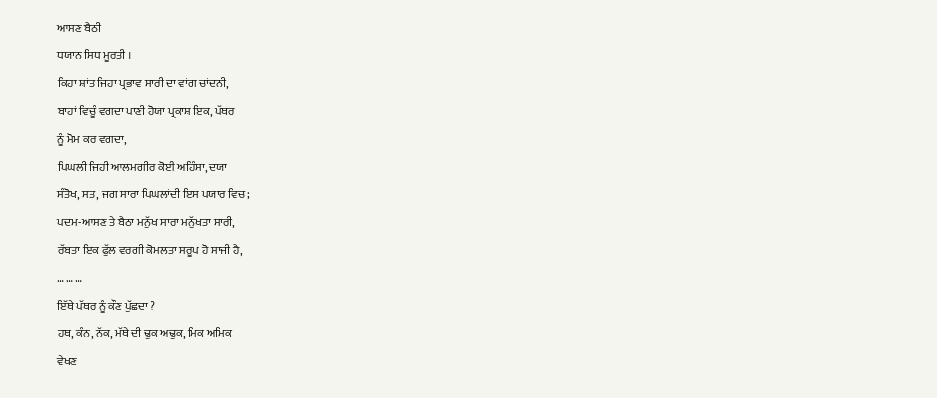ਆਸਣ ਬੈਠੀ
ਧਯਾਨ ਸਿਧ ਮੂਰਤੀ ।
ਕਿਹਾ ਸ਼ਾਂਤ ਜਿਹਾ ਪ੍ਰਭਾਵ ਸਾਰੀ ਦਾ ਵਾਂਗ ਚਾਂਦਨੀ,
ਬਾਹਾਂ ਵਿਚੂੰ ਵਗਦਾ ਪਾਣੀ ਹੋਯਾ ਪ੍ਰਕਾਸ਼ ਇਕ, ਪੱਥਰ
ਨੂੰ ਮੋਮ ਕਰ ਵਗਦਾ,
ਪਿਘਲੀ ਜਿਹੀ ਆਲਮਗੀਰ ਕੋਈ ਅਹਿੰਸਾ, ਦਯਾ
ਸੰਤੋਖ, ਸਤ, ਜਗ ਸਾਰਾ ਪਿਘਲਾਂਦੀ ਇਸ ਪਯਾਰ ਵਿਚ;
ਪਦਮ-ਆਸਣ ਤੇ ਬੈਠਾ ਮਨੁੱਖ ਸਾਰਾ ਮਨੁੱਖਤਾ ਸਾਰੀ,
ਰੱਬਤਾ ਇਕ ਫੁੱਲ ਵਰਗੀ ਕੋਮਲਤਾ ਸਰੂਪ ਹੋ ਸਾਜੀ ਹੈ,
… … …
ਇੱਥੇ ਪੱਥਰ ਨੂੰ ਕੌਣ ਪੁੱਛਦਾ ?
ਹਥ, ਕੰਨ, ਨੱਕ, ਮੱਥੇ ਦੀ ਢੁਕ ਅਢੁਕ, ਮਿਕ ਅਮਿਕ
ਵੇਖਣ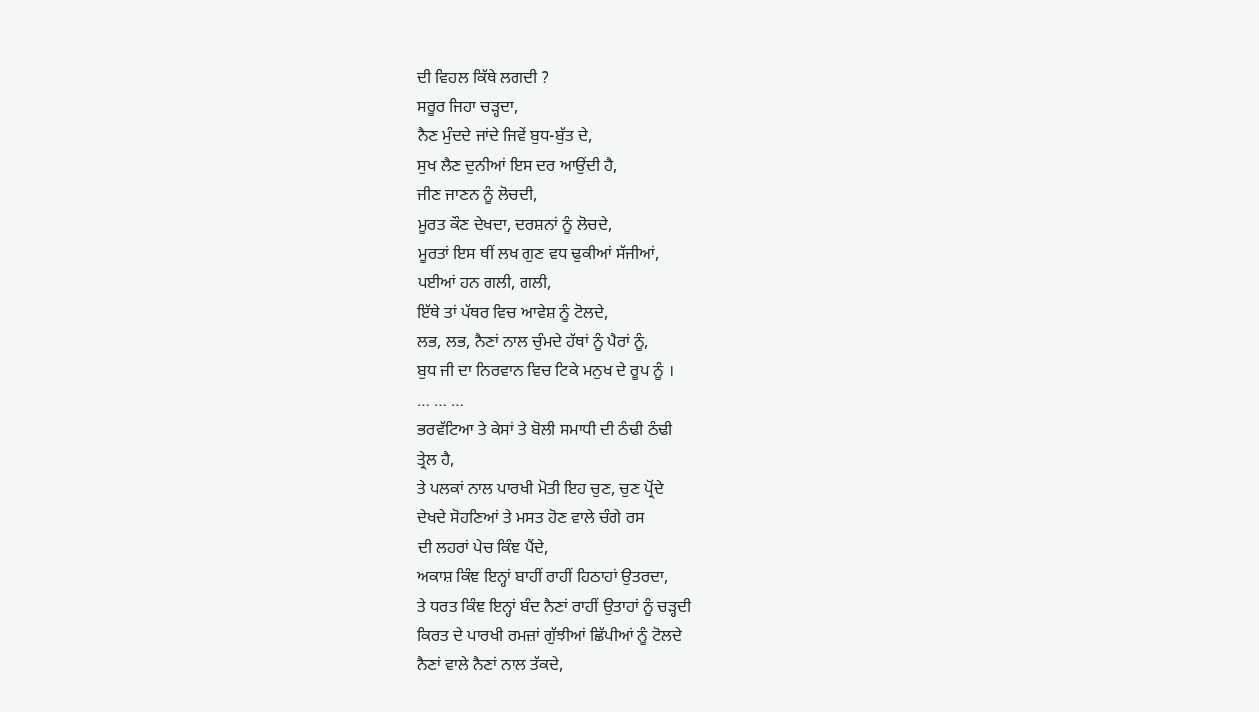ਦੀ ਵਿਹਲ ਕਿੱਥੇ ਲਗਦੀ ?
ਸਰੂਰ ਜਿਹਾ ਚੜ੍ਹਦਾ,
ਨੈਣ ਮੁੰਦਦੇ ਜਾਂਦੇ ਜਿਵੇਂ ਬੁਧ-ਬੁੱਤ ਦੇ,
ਸੁਖ ਲੈਣ ਦੁਨੀਆਂ ਇਸ ਦਰ ਆਉਂਦੀ ਹੈ,
ਜੀਣ ਜਾਣਨ ਨੂੰ ਲੋਚਦੀ,
ਮੂਰਤ ਕੌਣ ਦੇਖਦਾ, ਦਰਸ਼ਨਾਂ ਨੂੰ ਲੋਚਦੇ,
ਮੂਰਤਾਂ ਇਸ ਥੀਂ ਲਖ ਗੁਣ ਵਧ ਢੁਕੀਆਂ ਸੱਜੀਆਂ,
ਪਈਆਂ ਹਨ ਗਲੀ, ਗਲੀ,
ਇੱਥੇ ਤਾਂ ਪੱਥਰ ਵਿਚ ਆਵੇਸ਼ ਨੂੰ ਟੋਲਦੇ,
ਲਭ, ਲਭ, ਨੈਣਾਂ ਨਾਲ ਚੁੰਮਦੇ ਹੱਥਾਂ ਨੂੰ ਪੈਰਾਂ ਨੂੰ,
ਬੁਧ ਜੀ ਦਾ ਨਿਰਵਾਨ ਵਿਚ ਟਿਕੇ ਮਨੁਖ ਦੇ ਰੂਪ ਨੂੰ ।
… … …
ਭਰਵੱਟਿਆ ਤੇ ਕੇਸਾਂ ਤੇ ਬੋਲੀ ਸਮਾਧੀ ਦੀ ਠੰਢੀ ਠੰਢੀ
ਤ੍ਰੇਲ ਹੈ,
ਤੇ ਪਲਕਾਂ ਨਾਲ ਪਾਰਖੀ ਮੋਤੀ ਇਹ ਚੁਣ, ਚੁਣ ਪ੍ਰੋਂਦੇ
ਦੇਖਦੇ ਸੋਹਣਿਆਂ ਤੇ ਮਸਤ ਹੋਣ ਵਾਲੇ ਚੰਗੇ ਰਸ
ਦੀ ਲਹਰਾਂ ਪੇਚ ਕਿੰਞ ਪੈਂਦੇ,
ਅਕਾਸ਼ ਕਿੰਞ ਇਨ੍ਹਾਂ ਬਾਹੀਂ ਰਾਹੀਂ ਹਿਠਾਹਾਂ ਉਤਰਦਾ,
ਤੇ ਧਰਤ ਕਿੰਞ ਇਨ੍ਹਾਂ ਬੰਦ ਨੈਣਾਂ ਰਾਹੀਂ ਉਤਾਹਾਂ ਨੂੰ ਚੜ੍ਹਦੀ
ਕਿਰਤ ਦੇ ਪਾਰਖੀ ਰਮਜ਼ਾਂ ਗੁੱਝੀਆਂ ਛਿੱਪੀਆਂ ਨੂੰ ਟੋਲਦੇ
ਨੈਣਾਂ ਵਾਲੇ ਨੈਣਾਂ ਨਾਲ ਤੱਕਦੇ,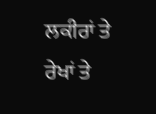ਲਕੀਰਾਂ ਤੇ ਰੇਖਾਂ ਤੇ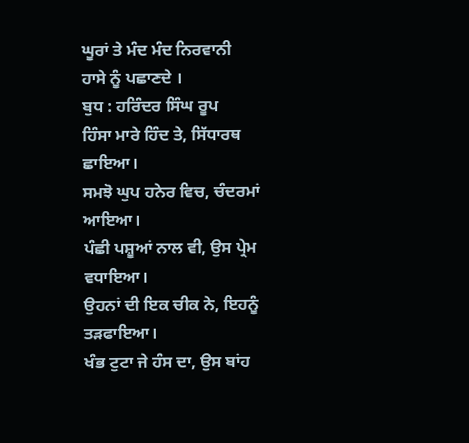ਘੂਰਾਂ ਤੇ ਮੰਦ ਮੰਦ ਨਿਰਵਾਨੀ
ਹਾਸੇ ਨੂੰ ਪਛਾਣਦੇ ।
ਬੁਧ : ਹਰਿੰਦਰ ਸਿੰਘ ਰੂਪ
ਹਿੰਸਾ ਮਾਰੇ ਹਿੰਦ ਤੇ, ਸਿੱਧਾਰਥ ਛਾਇਆ।
ਸਮਝੋ ਘੁਪ ਹਨੇਰ ਵਿਚ, ਚੰਦਰਮਾਂ ਆਇਆ।
ਪੰਛੀ ਪਸ਼ੂਆਂ ਨਾਲ ਵੀ, ਉਸ ਪ੍ਰੇਮ ਵਧਾਇਆ।
ਉਹਨਾਂ ਦੀ ਇਕ ਚੀਕ ਨੇ, ਇਹਨੂੰ ਤੜਫਾਇਆ।
ਖੰਭ ਟੁਟਾ ਜੇ ਹੰਸ ਦਾ, ਉਸ ਬਾਂਹ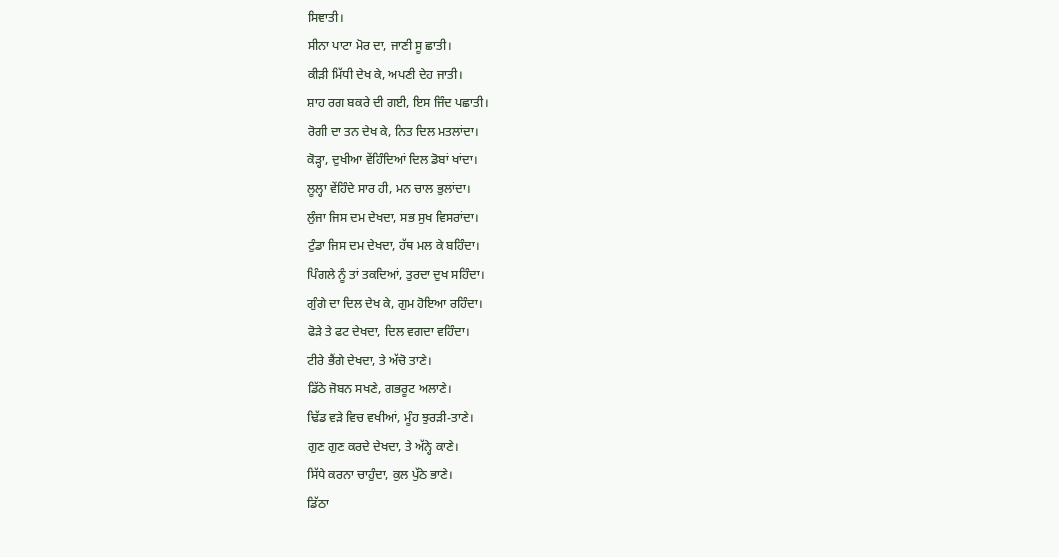ਸਿਞਾਤੀ।
ਸੀਨਾ ਪਾਟਾ ਮੋਰ ਦਾ, ਜਾਣੀ ਸੂ ਛਾਤੀ।
ਕੀੜੀ ਮਿੱਧੀ ਦੇਖ ਕੇ, ਅਪਣੀ ਦੇਹ ਜਾਤੀ।
ਸ਼ਾਹ ਰਗ ਬਕਰੇ ਦੀ ਗਈ, ਇਸ ਜਿੰਦ ਪਛਾਤੀ।
ਰੋਗੀ ਦਾ ਤਨ ਦੇਖ ਕੇ, ਨਿਤ ਦਿਲ ਮਤਲਾਂਦਾ।
ਕੋੜ੍ਹਾ, ਦੁਖੀਆ ਵੇਂਹਿੰਦਿਆਂ ਦਿਲ ਡੋਬਾਂ ਖਾਂਦਾ।
ਲੂਲ੍ਹਾ ਵੇਂਹਿੰਦੇ ਸਾਰ ਹੀ, ਮਨ ਚਾਲ ਭੁਲਾਂਦਾ।
ਲੁੰਜਾ ਜਿਸ ਦਮ ਦੇਖਦਾ, ਸਭ ਸੁਖ ਵਿਸਰਾਂਦਾ।
ਟੁੰਡਾ ਜਿਸ ਦਮ ਦੇਖਦਾ, ਹੱਥ ਮਲ ਕੇ ਬਹਿੰਦਾ।
ਪਿੰਗਲੇ ਨੂੰ ਤਾਂ ਤਕਦਿਆਂ, ਤੁਰਦਾ ਦੁਖ ਸਹਿੰਦਾ।
ਗੁੰਗੇ ਦਾ ਦਿਲ ਦੇਖ ਕੇ, ਗੁਮ ਹੋਇਆ ਰਹਿੰਦਾ।
ਫੋੜੇ ਤੇ ਫਟ ਦੇਖਦਾ, ਦਿਲ ਵਗਦਾ ਵਹਿੰਦਾ।
ਟੀਰੇ ਭੈਂਗੇ ਦੇਖਦਾ, ਤੇ ਅੱਚੋ ਤਾਣੇ।
ਡਿੱਠੇ ਜੋਬਨ ਸਖਣੇ, ਗਭਰੂਟ ਅਲਾਣੇ।
ਢਿੱਡ ਵੜੇ ਵਿਚ ਵਖੀਆਂ, ਮੂੰਹ ਝੁਰੜੀ-ਤਾਣੇ।
ਗੁਣ ਗੁਣ ਕਰਦੇ ਦੇਖਦਾ, ਤੇ ਅੱਨ੍ਹੇ ਕਾਣੇ।
ਸਿੱਧੇ ਕਰਨਾ ਚਾਹੁੰਦਾ, ਕੁਲ ਪੁੱਠੇ ਭਾਣੇ।
ਡਿੱਠਾ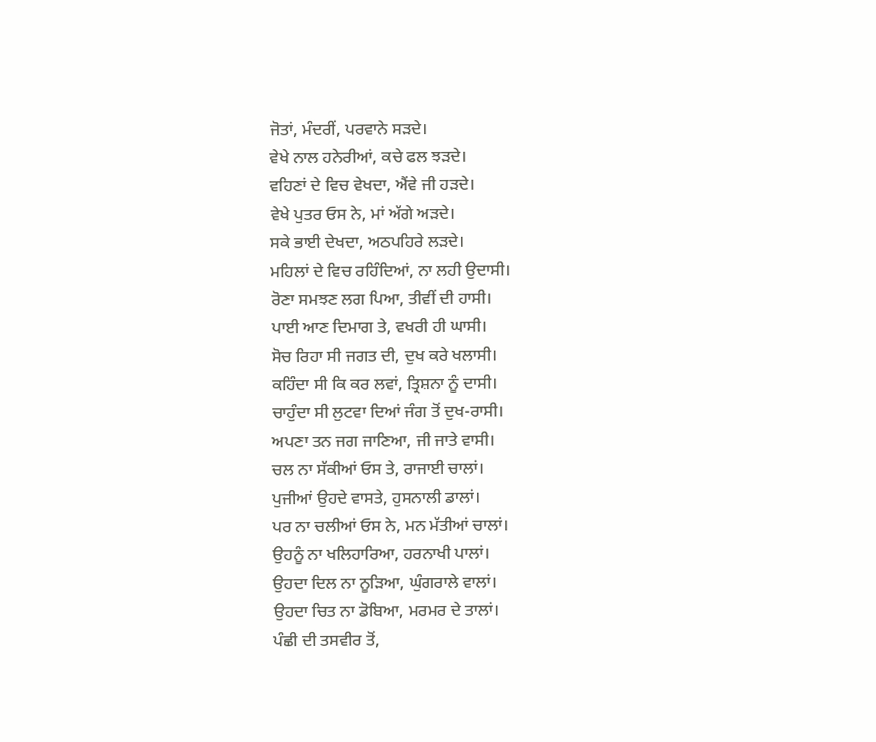ਜੋਤਾਂ, ਮੰਦਰੀਂ, ਪਰਵਾਨੇ ਸੜਦੇ।
ਵੇਖੇ ਨਾਲ ਹਨੇਰੀਆਂ, ਕਚੇ ਫਲ ਝੜਦੇ।
ਵਹਿਣਾਂ ਦੇ ਵਿਚ ਵੇਖਦਾ, ਐਂਵੇ ਜੀ ਹੜਦੇ।
ਵੇਖੇ ਪੁਤਰ ਓਸ ਨੇ, ਮਾਂ ਅੱਗੇ ਅੜਦੇ।
ਸਕੇ ਭਾਈ ਦੇਖਦਾ, ਅਠਪਹਿਰੇ ਲੜਦੇ।
ਮਹਿਲਾਂ ਦੇ ਵਿਚ ਰਹਿੰਦਿਆਂ, ਨਾ ਲਹੀ ਉਦਾਸੀ।
ਰੋਣਾ ਸਮਝਣ ਲਗ ਪਿਆ, ਤੀਵੀਂ ਦੀ ਹਾਸੀ।
ਪਾਈ ਆਣ ਦਿਮਾਗ ਤੇ, ਵਖਰੀ ਹੀ ਘਾਸੀ।
ਸੋਚ ਰਿਹਾ ਸੀ ਜਗਤ ਦੀ, ਦੁਖ ਕਰੇ ਖਲਾਸੀ।
ਕਹਿੰਦਾ ਸੀ ਕਿ ਕਰ ਲਵਾਂ, ਤ੍ਰਿਸ਼ਨਾ ਨੂੰ ਦਾਸੀ।
ਚਾਹੁੰਦਾ ਸੀ ਲੁਟਵਾ ਦਿਆਂ ਜੰਗ ਤੋਂ ਦੁਖ-ਰਾਸੀ।
ਅਪਣਾ ਤਨ ਜਗ ਜਾਣਿਆ, ਜੀ ਜਾਤੇ ਵਾਸੀ।
ਚਲ ਨਾ ਸੱਕੀਆਂ ਓਸ ਤੇ, ਰਾਜਾਈ ਚਾਲਾਂ।
ਪੁਜੀਆਂ ਉਹਦੇ ਵਾਸਤੇ, ਹੁਸਨਾਲੀ ਡਾਲਾਂ।
ਪਰ ਨਾ ਚਲੀਆਂ ਓਸ ਨੇ, ਮਨ ਮੱਤੀਆਂ ਚਾਲਾਂ।
ਉਹਨੂੰ ਨਾ ਖਲਿਹਾਰਿਆ, ਹਰਨਾਖੀ ਪਾਲਾਂ।
ਉਹਦਾ ਦਿਲ ਨਾ ਨੂੜਿਆ, ਘੁੰਗਰਾਲੇ ਵਾਲਾਂ।
ਉਹਦਾ ਚਿਤ ਨਾ ਡੋਬਿਆ, ਮਰਮਰ ਦੇ ਤਾਲਾਂ।
ਪੰਛੀ ਦੀ ਤਸਵੀਰ ਤੋਂ,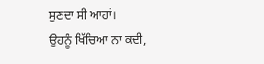ਸੁਣਦਾ ਸੀ ਆਹਾਂ।
ਉਹਨੂੰ ਖਿੱਚਿਆ ਨਾ ਕਦੀ,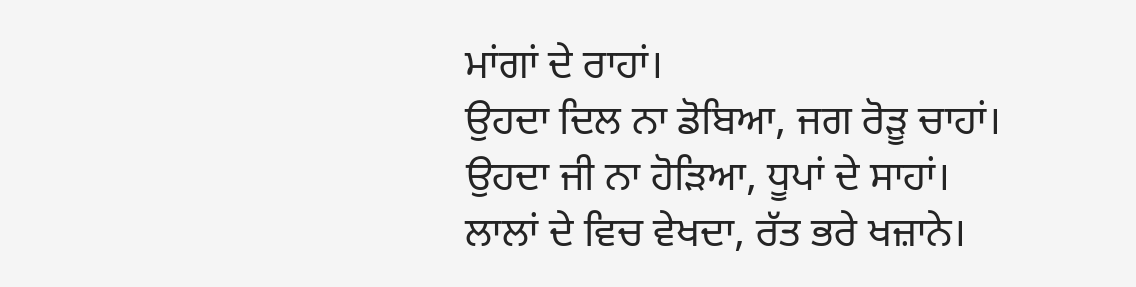ਮਾਂਗਾਂ ਦੇ ਰਾਹਾਂ।
ਉਹਦਾ ਦਿਲ ਨਾ ਡੋਬਿਆ, ਜਗ ਰੋੜੂ ਚਾਹਾਂ।
ਉਹਦਾ ਜੀ ਨਾ ਹੋੜਿਆ, ਧੂਪਾਂ ਦੇ ਸਾਹਾਂ।
ਲਾਲਾਂ ਦੇ ਵਿਚ ਵੇਖਦਾ, ਰੱਤ ਭਰੇ ਖਜ਼ਾਨੇ।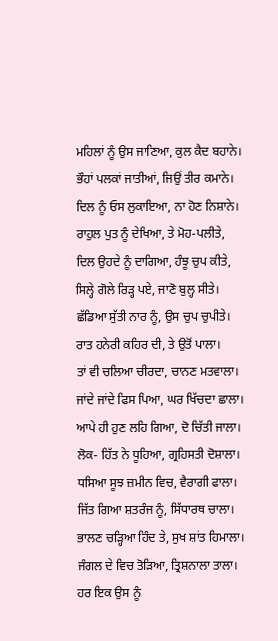ਮਹਿਲਾਂ ਨੂੰ ਉਸ ਜਾਣਿਆ, ਕੁਲ ਕੈਦ ਬਹਾਨੇ।
ਭੌਹਾਂ ਪਲਕਾਂ ਜਾਤੀਆਂ, ਜਿਉਂ ਤੀਰ ਕਮਾਨੇ।
ਦਿਲ ਨੂੰ ਓਸ ਲੁਕਾਇਆ, ਨਾ ਹੋਣ ਨਿਸ਼ਾਨੇ।
ਰਾਹੁਲ ਪੁਤ ਨੂੰ ਦੇਖਿਆ, ਤੇ ਮੋਹ-ਪਲੀਤੇ,
ਦਿਲ ਉਹਦੇ ਨੂੰ ਦਾਗਿਆ, ਹੰਝੂ ਚੁਪ ਕੀਤੇ,
ਸਿਲ੍ਹੇ ਗੋਲੇ ਰਿੜ੍ਹ ਪਏ, ਜਾਣੋ ਬੁਲ੍ਹ ਸੀਤੇ।
ਛੱਡਿਆ ਸੁੱਤੀ ਨਾਰ ਨੂੰ, ਉਸ ਚੁਪ ਚੁਪੀਤੇ।
ਰਾਤ ਹਨੇਰੀ ਕਹਿਰ ਦੀ, ਤੇ ਉਤੋਂ ਪਾਲਾ।
ਤਾਂ ਵੀ ਚਲਿਆ ਚੀਰਦਾ, ਚਾਨਣ ਮਤਵਾਲਾ।
ਜਾਂਦੇ ਜਾਂਦੇ ਫਿਸ ਪਿਆ, ਘਰ ਖਿੱਚਦਾ ਛਾਲਾ।
ਆਪੇ ਹੀ ਹੁਣ ਲਹਿ ਗਿਆ, ਦੋ ਚਿੱਤੀ ਜਾਲਾ।
ਲੋਕ- ਹਿੱਤ ਨੇ ਧੂਹਿਆ, ਗ੍ਰਹਿਸਤੀ ਦੋਸ਼ਾਲਾ।
ਧਸਿਆ ਸੂਝ ਜ਼ਮੀਨ ਵਿਚ, ਵੈਰਾਗੀ ਫਾਲਾ।
ਜਿੱਤ ਗਿਆ ਸ਼ਤਰੰਜ ਨੂੰ, ਸਿੱਧਾਰਥ ਚਾਲਾ।
ਭਾਲਣ ਚੜ੍ਹਿਆ ਹਿੰਦ ਤੇ, ਸੁਖ ਸ਼ਾਂਤ ਹਿਮਾਲਾ।
ਜੰਗਲ ਦੇ ਵਿਚ ਤੋੜਿਆ, ਤ੍ਰਿਸ਼ਨਾਲਾ ਤਾਲਾ।
ਹਰ ਇਕ ਉਸ ਨੂੰ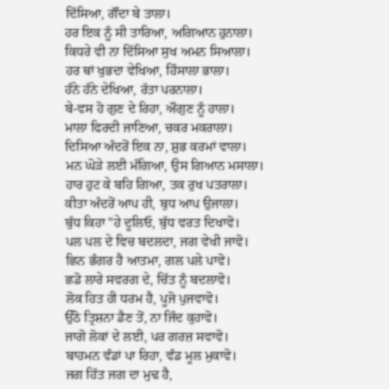ਦਿੱਸਿਆ, ਗੌਂਦਾ ਬੇ ਤਾਲਾ।
ਹਰ ਇਕ ਨੂੰ ਸੀ ਤਾਰਿਆ, ਅਗਿਆਨ ਹੁਨਾਲਾ।
ਕਿਧਰੇ ਵੀ ਨਾ ਦਿੱਸਿਆ ਸੁਖ ਅਮਨ ਸਿਆਲਾ।
ਹਰ ਥਾਂ ਖੁਭਦਾ ਵੇਖਿਆ, ਹਿੰਸਾਲਾ ਭਾਲਾ।
ਹੰਨੇ ਹੰਨੇ ਦੇਖਿਆ, ਰੱਤਾ ਪਰਨਾਲਾ।
ਬੇ-ਵਸ ਹੋ ਗੁਣ ਦੇ ਰਿਹਾ, ਔਗੁਣ ਨੂੰ ਹਾਲਾ।
ਮਾਲਾ ਫਿਰਦੀ ਜਾਣਿਆ, ਚਕਰ ਮਕਰਾਲਾ।
ਦਿਸਿਆ ਅੰਦਰੋਂ ਇਕ ਨਾ, ਸ਼ੁਭ ਕਰਮਾਂ ਵਾਲਾ।
ਮਨ ਘੋੜੇ ਲਈ ਮੰਗਿਆ, ਉਸ ਗਿਆਨ ਮਸਾਲਾ।
ਹਾਰ ਹੁਟ ਕੇ ਬਹਿ ਗਿਆ, ਤਕ ਰੁਖ ਪਤਰਾਲਾ।
ਕੀਤਾ ਅੰਦਰੋਂ ਆਪ ਹੀ, ਬੁਧ ਆਪ ਉਜਾਲਾ।
ਬੁੱਧ ਕਿਹਾ "ਹੇ ਦੂਲਿਓ, ਬੁੱਧ ਵਰਤ ਦਿਖਾਵੋ।
ਪਲ ਪਲ ਦੇ ਵਿਚ ਬਦਲਦਾ, ਜਗ ਵੇਖੀ ਜਾਵੋ।
ਛਿਨ ਭੰਗਰ ਹੈ ਆਤਮਾ, ਗਲ ਪਲੇ ਪਾਵੋ।
ਛਡੋ ਲਾਰੇ ਸਵਰਗ ਦੇ, ਚਿੱਤ ਨੂੰ ਬਦਲਾਵੋ।
ਲੋਕ ਹਿਤ ਹੀ ਧਰਮ ਹੈ, ਪੂਜੋ ਪੁਜਵਾਵੋ।
ਉੱਠੋ ਤ੍ਰਿਸ਼ਨਾ ਡੈਣ ਤੋਂ, ਨਾ ਜਿੰਦ ਕੁਹਾਵੋ।
ਜਾਗੋ ਲੋਕਾਂ ਦੇ ਲਈ, ਪਰ ਗਰਜ਼ ਸਵਾਵੋ।
ਬਾਹਮਨ ਵੰਡਾਂ ਪਾ ਰਿਹਾ, ਵੰਡ ਮੂਲ ਮੁਕਾਵੋ।
ਜਗ ਹਿੱਤ ਜਗ ਦਾ ਮੁਢ ਹੈ,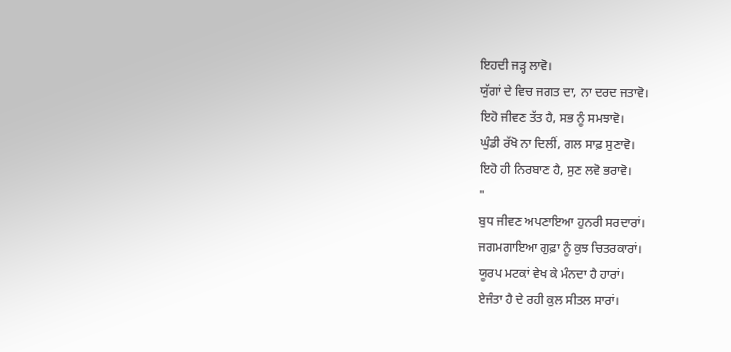ਇਹਦੀ ਜੜ੍ਹ ਲਾਵੋ।
ਯੁੱਗਾਂ ਦੇ ਵਿਚ ਜਗਤ ਦਾ, ਨਾ ਦਰਦ ਜਤਾਵੋ।
ਇਹੋ ਜੀਵਣ ਤੱਤ ਹੈ, ਸਭ ਨੂੰ ਸਮਝਾਵੋ।
ਘੁੰਡੀ ਰੱਖੋ ਨਾ ਦਿਲੀਂ, ਗਲ ਸਾਫ਼ ਸੁਣਾਵੋ।
ਇਹੋ ਹੀ ਨਿਰਬਾਣ ਹੈ, ਸੁਣ ਲਵੋ ਭਰਾਵੋ।
"
ਬੁਧ ਜੀਵਣ ਅਪਣਾਇਆ ਹੁਨਰੀ ਸਰਦਾਰਾਂ।
ਜਗਮਗਾਇਆ ਗੁਫ਼ਾ ਨੂੰ ਕੁਝ ਚਿਤਰਕਾਰਾਂ।
ਯੂਰਪ ਮਟਕਾਂ ਵੇਖ ਕੇ ਮੰਨਦਾ ਹੈ ਹਾਰਾਂ।
ਏਜੰਤਾ ਹੈ ਦੇ ਰਹੀ ਕੁਲ ਸੀਤਲ ਸਾਰਾਂ।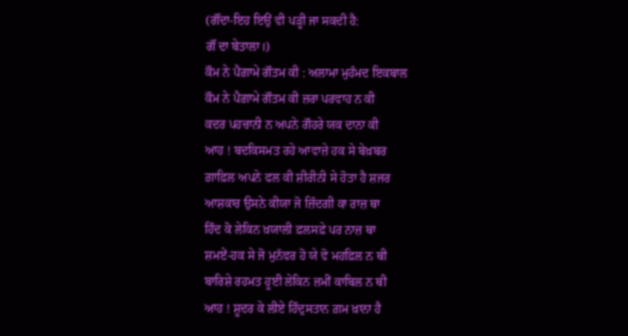(ਗੌਂਦਾ-ਇਹ ਇਉਂ ਵੀ ਪੜ੍ਹੀ ਜਾ ਸਕਦੀ ਹੈ:
ਗੌਂ ਦਾ ਬੇਤਾਲਾ।)
ਕੌਮ ਨੇ ਪੈਗ਼ਾਮੇ ਗੌਤਮ ਕੀ : ਅਲਾਮਾ ਮੁਹੰਮਦ ਇਕਬਾਲ
ਕੌਮ ਨੇ ਪੈਗ਼ਾਮੇ ਗੌਤਮ ਕੀ ਜ਼ਰਾ ਪਰਵਾਹ ਨ ਕੀ
ਕਦਰ ਪਹਚਾਨੀ ਨ ਅਪਨੇ ਗੌਹਰੇ ਯਕ ਦਾਨਾ ਕੀ
ਆਹ ! ਬਦਕਿਸਮਤ ਰਹੇ ਆਵਾਜ਼ੇ ਹਕ ਸੇ ਬੇਖ਼ਬਰ
ਗ਼ਾਫ਼ਿਲ ਅਪਨੇ ਫਲ ਕੀ ਸ਼ੀਰੀਨੀ ਸੇ ਹੋਤਾ ਹੈ ਸ਼ਜਰ
ਆਸ਼ਕਾਰ ਉਸਨੇ ਕੀਯਾ ਜੋ ਜ਼ਿੰਦਗੀ ਕਾ ਰਾਜ਼ ਥਾ
ਹਿੰਦ ਕੋ ਲੇਕਿਨ ਖ਼ਯਾਲੀ ਫ਼ਲਸਫ਼ੇ ਪਰ ਨਾਜ਼ ਥਾ
ਸ਼ਮਏਂ-ਹਕ ਸੇ ਜੋ ਮੁਨੱਵਰ ਹੋ ਯੇ ਵੋ ਮਹਫ਼ਿਲ ਨ ਥੀ
ਬਾਰਿਸ਼ੇ ਰਹਮਤ ਹੂਈ ਲੇਕਿਨ ਜ਼ਮੀਂ ਕਾਬਿਲ ਨ ਥੀ
ਆਹ ! ਸ਼ੂਦਰ ਕੇ ਲੀਏ ਹਿੰਦੁਸਤਾਨ ਗ਼ਮ ਖ਼ਾਨਾ ਹੈ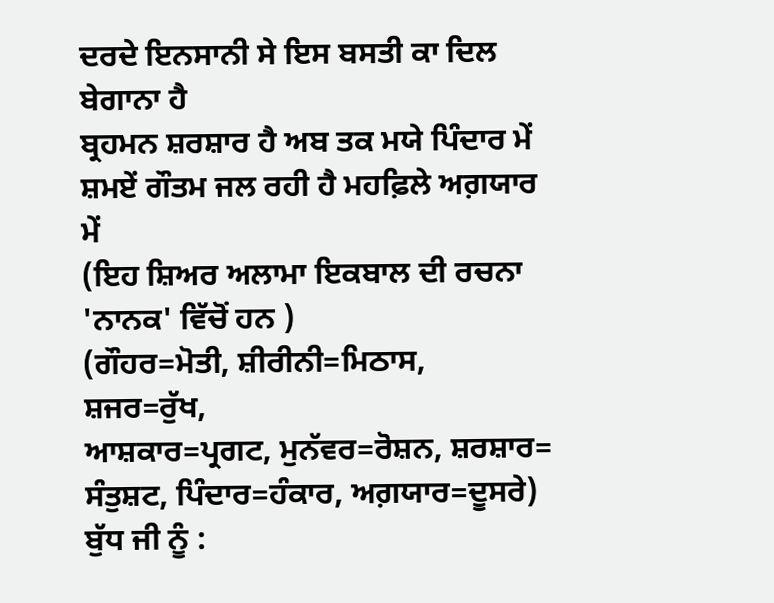ਦਰਦੇ ਇਨਸਾਨੀ ਸੇ ਇਸ ਬਸਤੀ ਕਾ ਦਿਲ ਬੇਗਾਨਾ ਹੈ
ਬ੍ਰਹਮਨ ਸ਼ਰਸ਼ਾਰ ਹੈ ਅਬ ਤਕ ਮਯੇ ਪਿੰਦਾਰ ਮੇਂ
ਸ਼ਮਏਂ ਗੌਤਮ ਜਲ ਰਹੀ ਹੈ ਮਹਫ਼ਿਲੇ ਅਗ਼ਯਾਰ ਮੇਂ
(ਇਹ ਸ਼ਿਅਰ ਅਲਾਮਾ ਇਕਬਾਲ ਦੀ ਰਚਨਾ
'ਨਾਨਕ' ਵਿੱਚੋਂ ਹਨ )
(ਗੌਹਰ=ਮੋਤੀ, ਸ਼ੀਰੀਨੀ=ਮਿਠਾਸ, ਸ਼ਜਰ=ਰੁੱਖ,
ਆਸ਼ਕਾਰ=ਪ੍ਰਗਟ, ਮੁਨੱਵਰ=ਰੋਸ਼ਨ, ਸ਼ਰਸ਼ਾਰ=
ਸੰਤੁਸ਼ਟ, ਪਿੰਦਾਰ=ਹੰਕਾਰ, ਅਗ਼ਯਾਰ=ਦੂਸਰੇ)
ਬੁੱਧ ਜੀ ਨੂੰ :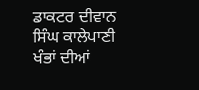ਡਾਕਟਰ ਦੀਵਾਨ ਸਿੰਘ ਕਾਲੇਪਾਣੀ
ਖੰਭਾਂ ਦੀਆਂ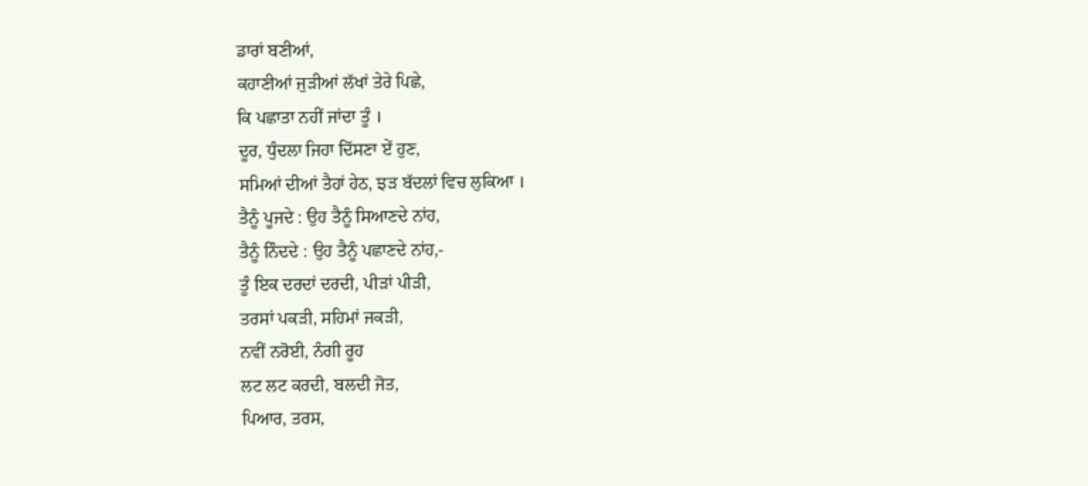ਡਾਰਾਂ ਬਣੀਆਂ,
ਕਹਾਣੀਆਂ ਜੁੜੀਆਂ ਲੱਖਾਂ ਤੇਰੇ ਪਿਛੇ,
ਕਿ ਪਛਾਤਾ ਨਹੀਂ ਜਾਂਦਾ ਤੂੰ ।
ਦੂਰ, ਧੁੰਦਲਾ ਜਿਹਾ ਦਿੱਸਣਾ ਏਂ ਹੁਣ,
ਸਮਿਆਂ ਦੀਆਂ ਤੈਹਾਂ ਹੇਠ, ਝੜ ਬੱਦਲਾਂ ਵਿਚ ਲੁਕਿਆ ।
ਤੈਨੂੰ ਪੂਜਦੇ : ਉਹ ਤੈਨੂੰ ਸਿਆਣਦੇ ਨਾਂਹ,
ਤੈਨੂੰ ਨਿੰਦਦੇ : ਉਹ ਤੈਨੂੰ ਪਛਾਣਦੇ ਨਾਂਹ,-
ਤੂੰ ਇਕ ਦਰਦਾਂ ਦਰਦੀ, ਪੀੜਾਂ ਪੀੜੀ,
ਤਰਸਾਂ ਪਕੜੀ, ਸਹਿਮਾਂ ਜਕੜੀ,
ਨਵੀਂ ਨਰੋਈ, ਨੰਗੀ ਰੂਹ
ਲਟ ਲਟ ਕਰਦੀ, ਬਲਦੀ ਜੋਤ,
ਪਿਆਰ, ਤਰਸ,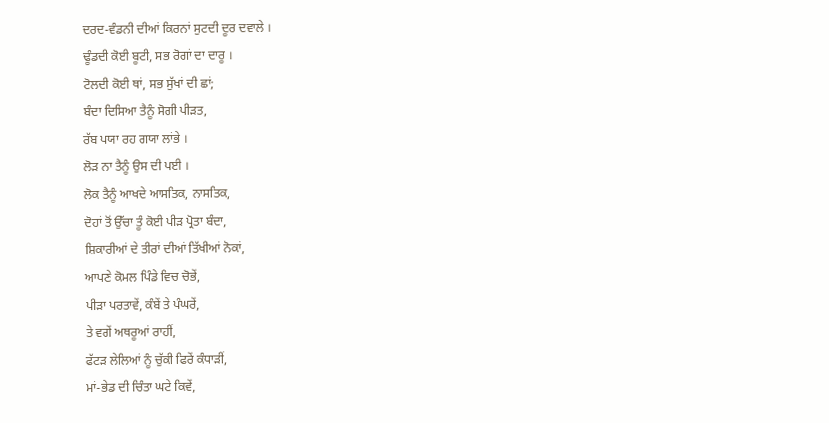ਦਰਦ-ਵੰਡਨੀ ਦੀਆਂ ਕਿਰਨਾਂ ਸੁਟਦੀ ਦੂਰ ਦਵਾਲੇ ।
ਢੂੰਡਦੀ ਕੋਈ ਬੂਟੀ, ਸਭ ਰੋਗਾਂ ਦਾ ਦਾਰੂ ।
ਟੋਲਦੀ ਕੋਈ ਥਾਂ, ਸਭ ਸੁੱਖਾਂ ਦੀ ਛਾਂ;
ਬੰਦਾ ਦਿਸਿਆ ਤੈਨੂੰ ਸੋਗੀ ਪੀੜਤ,
ਰੱਬ ਪਯਾ ਰਹ ਗਯਾ ਲਾਂਭੇ ।
ਲੋੜ ਨਾ ਤੈਨੂੰ ਉਸ ਦੀ ਪਈ ।
ਲੋਕ ਤੈਨੂੰ ਆਖਦੇ ਆਸਤਿਕ, ਨਾਸਤਿਕ,
ਦੋਹਾਂ ਤੋਂ ਉੱਚਾ ਤੂੰ ਕੋਈ ਪੀੜ ਪ੍ਰੋਤਾ ਬੰਦਾ,
ਸ਼ਿਕਾਰੀਆਂ ਦੇ ਤੀਰਾਂ ਦੀਆਂ ਤਿੱਖੀਆਂ ਨੋਕਾਂ,
ਆਪਣੇ ਕੋਮਲ ਪਿੰਡੇ ਵਿਚ ਚੋਭੇਂ,
ਪੀੜਾ ਪਰਤਾਵੇਂ, ਕੰਬੇਂ ਤੇ ਪੰਘਰੇਂ,
ਤੇ ਵਗੇਂ ਅਥਰੂਆਂ ਰਾਹੀਂ,
ਫੱਟੜ ਲੇਲਿਆਂ ਨੂੰ ਚੁੱਕੀ ਫਿਰੇਂ ਕੰਧਾੜੀਂ,
ਮਾਂ-ਭੇਡ ਦੀ ਚਿੰਤਾ ਘਟੇ ਕਿਵੇਂ,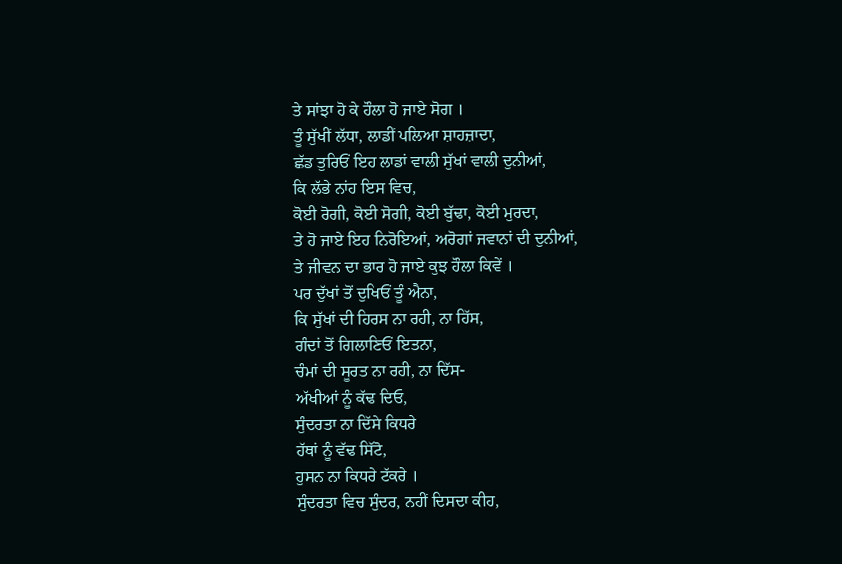ਤੇ ਸਾਂਝਾ ਹੋ ਕੇ ਹੌਲਾ ਹੋ ਜਾਏ ਸੋਗ ।
ਤੂੰ ਸੁੱਖੀਂ ਲੱਧਾ, ਲਾਡੀਂ ਪਲਿਆ ਸ਼ਾਹਜ਼ਾਦਾ,
ਛੱਡ ਤੁਰਿਓਂ ਇਹ ਲਾਡਾਂ ਵਾਲੀ ਸੁੱਖਾਂ ਵਾਲੀ ਦੁਨੀਆਂ,
ਕਿ ਲੱਭੇ ਨਾਂਹ ਇਸ ਵਿਚ,
ਕੋਈ ਰੋਗੀ, ਕੋਈ ਸੋਗੀ, ਕੋਈ ਬੁੱਢਾ, ਕੋਈ ਮੁਰਦਾ,
ਤੇ ਹੋ ਜਾਏ ਇਹ ਨਿਰੋਇਆਂ, ਅਰੋਗਾਂ ਜਵਾਨਾਂ ਦੀ ਦੁਨੀਆਂ,
ਤੇ ਜੀਵਨ ਦਾ ਭਾਰ ਹੋ ਜਾਏ ਕੁਝ ਹੌਲਾ ਕਿਵੇਂ ।
ਪਰ ਦੁੱਖਾਂ ਤੋਂ ਦੁਖਿਓਂ ਤੂੰ ਐਨਾ,
ਕਿ ਸੁੱਖਾਂ ਦੀ ਹਿਰਸ ਨਾ ਰਹੀ, ਨਾ ਹਿੱਸ,
ਗੰਦਾਂ ਤੋਂ ਗਿਲਾਣਿਓਂ ਇਤਨਾ,
ਚੰਮਾਂ ਦੀ ਸੂਰਤ ਨਾ ਰਹੀ, ਨਾ ਦਿੱਸ-
ਅੱਖੀਆਂ ਨੂੰ ਕੱਢ ਦਿਓ,
ਸੁੰਦਰਤਾ ਨਾ ਦਿੱਸੇ ਕਿਧਰੇ
ਹੱਥਾਂ ਨੂੰ ਵੱਢ ਸਿੱਟੋ,
ਹੁਸਨ ਨਾ ਕਿਧਰੇ ਟੱਕਰੇ ।
ਸੁੰਦਰਤਾ ਵਿਚ ਸੁੰਦਰ, ਨਹੀਂ ਦਿਸਦਾ ਕੀਹ,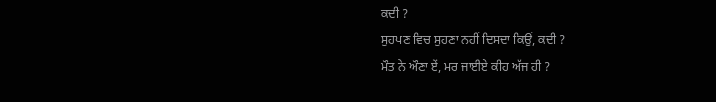ਕਦੀ ?
ਸੁਹਪਣ ਵਿਚ ਸੁਹਣਾ ਨਹੀਂ ਦਿਸਦਾ ਕਿਉਂ, ਕਦੀ ?
ਮੌਤ ਨੇ ਔਣਾ ਏਂ, ਮਰ ਜਾਈਏ ਕੀਹ ਅੱਜ ਹੀ ?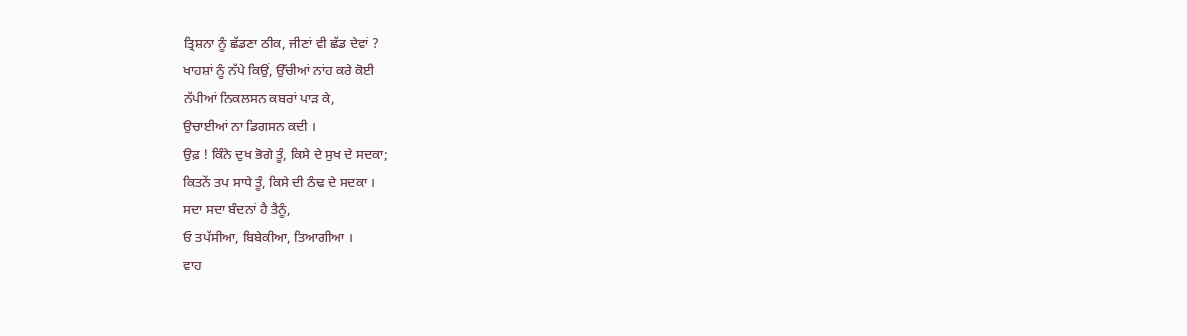ਤ੍ਰਿਸ਼ਨਾ ਨੂੰ ਛੱਡਣਾ ਠੀਕ, ਜੀਣਾਂ ਵੀ ਛੱਡ ਦੇਵਾਂ ?
ਖਾਹਸ਼ਾਂ ਨੂੰ ਨੱਪੇ ਕਿਉਂ, ਉੱਚੀਆਂ ਨਾਂਹ ਕਰੇ ਕੋਈ
ਨੱਪੀਆਂ ਨਿਕਲਸਨ ਕਬਰਾਂ ਪਾੜ ਕੇ,
ਉਚਾਈਆਂ ਨਾ ਡਿਗਸਨ ਕਦੀ ।
ਉਫ਼ ! ਕਿੰਨੇ ਦੁਖ ਭੋਗੇ ਤੂੰ, ਕਿਸੇ ਦੇ ਸੁਖ ਦੇ ਸਦਕਾ;
ਕਿਤਨੇਂ ਤਪ ਸਾਧੇ ਤੂੰ, ਕਿਸੇ ਦੀ ਠੰਢ ਦੇ ਸਦਕਾ ।
ਸਦਾ ਸਦਾ ਬੰਦਨਾਂ ਹੈ ਤੈਨੂੰ,
ਓ ਤਪੱਸੀਆ, ਬਿਬੇਕੀਆ, ਤਿਆਗੀਆ ।
ਵਾਹ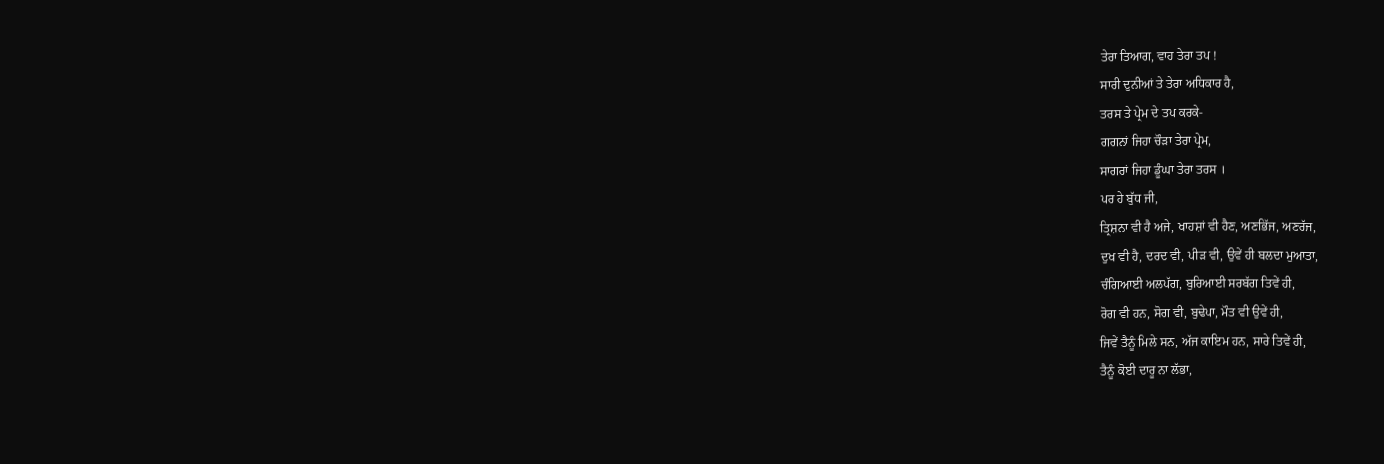ਤੇਰਾ ਤਿਆਗ, ਵਾਹ ਤੇਰਾ ਤਪ !
ਸਾਰੀ ਦੁਨੀਆਂ ਤੇ ਤੇਰਾ ਅਧਿਕਾਰ ਹੈ,
ਤਰਸ ਤੇ ਪ੍ਰੇਮ ਦੇ ਤਪ ਕਰਕੇ-
ਗਗਨਾਂ ਜਿਹਾ ਚੌੜਾ ਤੇਰਾ ਪ੍ਰੇਮ,
ਸਾਗਰਾਂ ਜਿਹਾ ਡੂੰਘਾ ਤੇਰਾ ਤਰਸ ।
ਪਰ ਹੇ ਬੁੱਧ ਜੀ,
ਤ੍ਰਿਸ਼ਨਾ ਵੀ ਹੈ ਅਜੇ, ਖਾਹਸ਼ਾਂ ਵੀ ਹੈਣ, ਅਣਭਿੱਜ, ਅਣਰੱਜ,
ਦੁਖ ਵੀ ਹੈ, ਦਰਦ ਵੀ, ਪੀੜ ਵੀ, ਉਵੇਂ ਹੀ ਬਲਦਾ ਮੁਆਤਾ,
ਚੰਗਿਆਈ ਅਲਪੱਗ, ਬੁਰਿਆਈ ਸਰਬੱਗ ਤਿਵੇਂ ਹੀ,
ਰੋਗ ਵੀ ਹਨ, ਸੋਗ ਵੀ, ਬੁਢੇਪਾ, ਮੌਤ ਵੀ ਉਵੇਂ ਹੀ,
ਜਿਵੇਂ ਤੈਨੂੰ ਮਿਲੇ ਸਨ, ਅੱਜ ਕਾਇਮ ਹਨ, ਸਾਰੇ ਤਿਵੇਂ ਹੀ,
ਤੈਨੂੰ ਕੋਈ ਦਾਰੂ ਨਾ ਲੱਭਾ,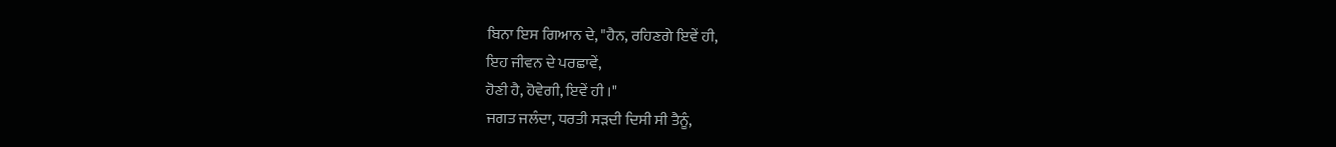ਬਿਨਾ ਇਸ ਗਿਆਨ ਦੇ, "ਹੈਨ, ਰਹਿਣਗੇ ਇਵੇਂ ਹੀ,
ਇਹ ਜੀਵਨ ਦੇ ਪਰਛਾਵੇਂ,
ਹੋਣੀ ਹੈ, ਹੋਵੇਗੀ, ਇਵੇਂ ਹੀ ।"
ਜਗਤ ਜਲੰਦਾ, ਧਰਤੀ ਸੜਦੀ ਦਿਸੀ ਸੀ ਤੈਨੂੰ,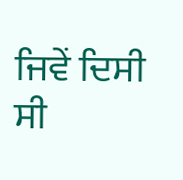ਜਿਵੇਂ ਦਿਸੀ ਸੀ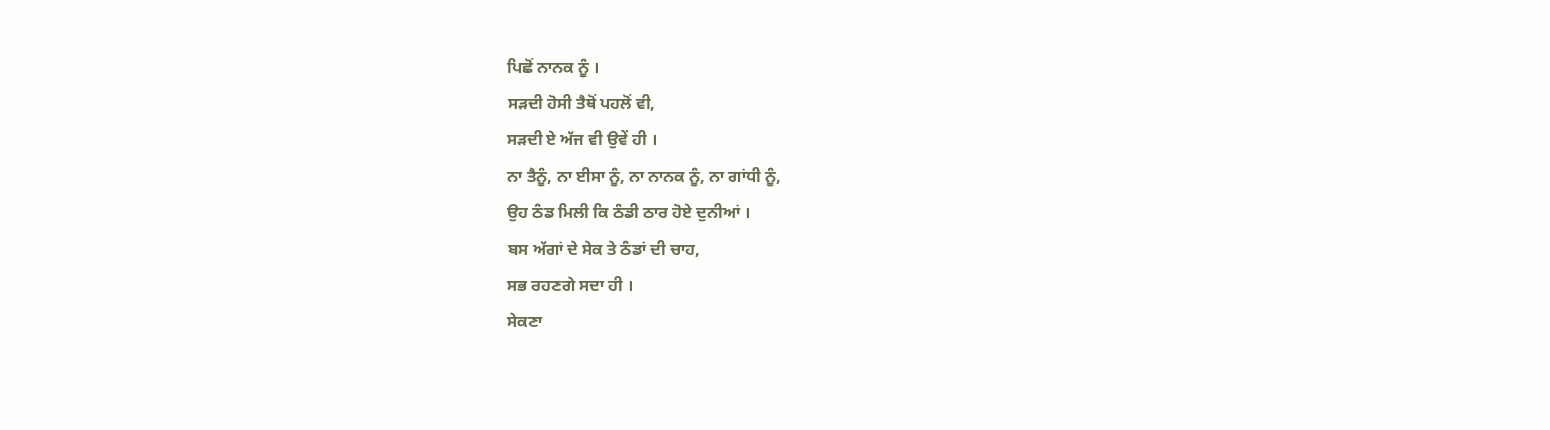ਪਿਛੋਂ ਨਾਨਕ ਨੂੰ ।
ਸੜਦੀ ਹੋਸੀ ਤੈਥੋਂ ਪਹਲੋਂ ਵੀ,
ਸੜਦੀ ਏ ਅੱਜ ਵੀ ਉਵੇਂ ਹੀ ।
ਨਾ ਤੈਨੂੰ, ਨਾ ਈਸਾ ਨੂੰ, ਨਾ ਨਾਨਕ ਨੂੰ, ਨਾ ਗਾਂਧੀ ਨੂੰ,
ਉਹ ਠੰਡ ਮਿਲੀ ਕਿ ਠੰਡੀ ਠਾਰ ਹੋਏ ਦੁਨੀਆਂ ।
ਬਸ ਅੱਗਾਂ ਦੇ ਸੇਕ ਤੇ ਠੰਡਾਂ ਦੀ ਚਾਹ,
ਸਭ ਰਹਣਗੇ ਸਦਾ ਹੀ ।
ਸੇਕਣਾ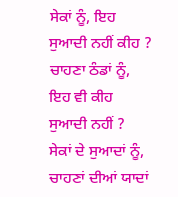ਸੇਕਾਂ ਨੂੰ, ਇਹ ਸੁਆਦੀ ਨਹੀਂ ਕੀਹ ?
ਚਾਹਣਾ ਠੰਡਾਂ ਨੂੰ, ਇਹ ਵੀ ਕੀਹ ਸੁਆਦੀ ਨਹੀਂ ?
ਸੇਕਾਂ ਦੇ ਸੁਆਦਾਂ ਨੂੰ,
ਚਾਹਣਾਂ ਦੀਆਂ ਯਾਦਾਂ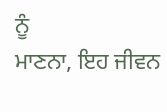ਨੂੰ
ਮਾਣਨਾ, ਇਹ ਜੀਵਨ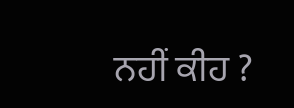ਨਹੀਂ ਕੀਹ ?